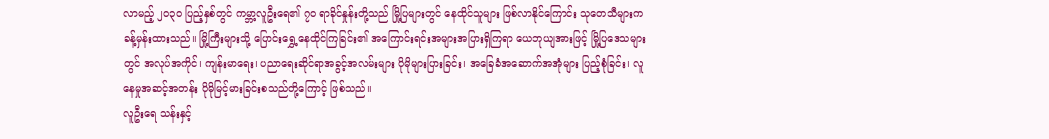လာမည့် ၂၀၃၀ ပြည့်နှစ်တွင် ကမ္ဘာ့လူဦးရေ၏ ၇၀ ရာခိုင်နှုန်းတို့သည် မြို့ပြများတွင် နေထိုင်သူများ ဖြစ်လာနိုင်ကြောင်း သုတေသီများက ခန့်မှန်းထားသည်။ မြို့ကြီးများသို့ ပြောင်းရွှေ့နေထိုင်ကြခြင်း၏ အကြောင်းရင်းအများအပြားရှိကြရာ ယေဘုယျအားဖြင့် မြို့ပြဒေသများတွင် အလုပ်အကိုင်၊ ကျန်းမာရေး၊ ပညာရေးဆိုင်ရာအခွင့်အလမ်းများ ပိုမိုများပြားခြင်း၊ အခြေခံအဆောက်အအုံများ ပြည့်စုံခြင်း၊ လူနေမှုအဆင့်အတန်း ပိုမိုမြင့်မားခြင်းစသည်တို့ကြောင့် ဖြစ်သည်။
လူဦးရေ သန်းနှင့်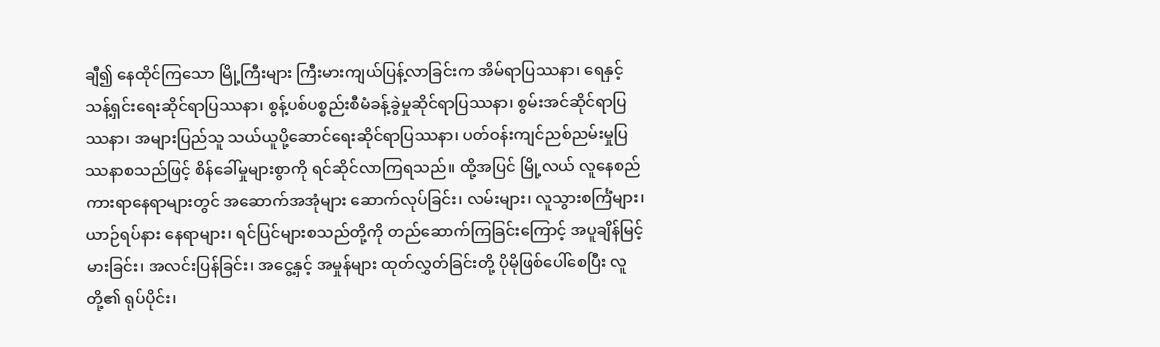ချီ၍ နေထိုင်ကြသော မြို့ကြီးများ ကြီးမားကျယ်ပြန့်လာခြင်းက အိမ်ရာပြဿနာ၊ ရေနှင့်သန့်ရှင်းရေးဆိုင်ရာပြဿနာ၊ စွန့်ပစ်ပစ္စည်းစီမံခန့်ခွဲမှုဆိုင်ရာပြဿနာ၊ စွမ်းအင်ဆိုင်ရာပြဿနာ၊ အများပြည်သူ သယ်ယူပို့ဆောင်ရေးဆိုင်ရာပြဿနာ၊ ပတ်ဝန်းကျင်ညစ်ညမ်းမှုပြဿနာစသည်ဖြင့် စိန်ခေါ်မှုများစွာကို ရင်ဆိုင်လာကြရသည်။ ထို့အပြင် မြို့လယ် လူနေစည်ကားရာနေရာများတွင် အဆောက်အအုံများ ဆောက်လုပ်ခြင်း၊ လမ်းများ၊ လူသွားစင်္ကြံများ၊ ယာဉ်ရပ်နား နေရာများ၊ ရင်ပြင်များစသည်တို့ကို တည်ဆောက်ကြခြင်းကြောင့် အပူချိန်မြင့်မားခြင်း၊ အလင်းပြန်ခြင်း၊ အငွေ့နှင့် အမှုန်များ ထုတ်လွှတ်ခြင်းတို့ ပိုမိုဖြစ်ပေါ်စေပြီး လူတို့၏ ရုပ်ပိုင်း၊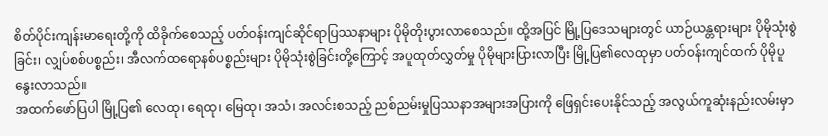စိတ်ပိုင်းကျန်းမာရေးတို့ကို ထိခိုက်စေသည့် ပတ်ဝန်းကျင်ဆိုင်ရာပြဿနာများ ပိုမိုတိုးပွားလာစေသည်။ ထို့အပြင် မြို့ပြဒေသများတွင် ယာဉ်ယန္တရားများ ပိုမိုသုံးစွဲခြင်း၊ လျှပ်စစ်ပစ္စည်း၊ အီလက်ထရောနစ်ပစ္စည်းများ ပိုမိုသုံးစွဲခြင်းတို့ကြောင့် အပူထုတ်လွှတ်မှု ပိုမိုများပြားလာပြီး မြို့ပြ၏လေထုမှာ ပတ်ဝန်းကျင်ထက် ပိုမိုပူနွေးလာသည်။
အထက်ဖော်ပြပါ မြို့ပြ၏ လေထု၊ ရေထု၊ မြေထု၊ အသံ၊ အလင်းစသည့် ညစ်ညမ်းမှုပြဿနာအများအပြားကို ဖြေရှင်းပေးနိုင်သည့် အလွယ်ကူဆုံးနည်းလမ်းမှာ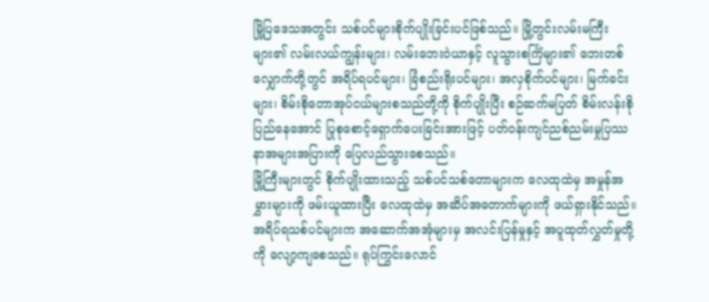မြို့ပြဒေသအတွင်း သစ်ပင်များစိုက်ပျိုးခြင်းပင်ဖြစ်သည်။ မြို့တွင်းလမ်းမကြီးများ၏ လမ်းလယ်ကျွန်းများ၊ လမ်းဘေးဝဲယာနှင့် လူသွားစင်္ကြံများ၏ ဘေးတစ်လျှောက်တို့တွင် အရိပ်ရပင်များ၊ ခြံစည်းရိုးပင်များ၊ အလှစိုက်ပင်များ၊ မြက်ခင်းများ၊ စိမ်းစိုတောအုပ်ငယ်များစသည်တို့ကို စိုက်ပျိုးပြီး စဉ်ဆက်မပြတ် စိမ်းလန်းစိုပြည်နေအောင် ပြုစုစောင့်ရှောက်ပေးခြင်းအားဖြင့် ပတ်ဝန်းကျင်ညစ်ညမ်းမှုပြဿနာအများအပြားကို ပြေလည်သွားစေသည်။
မြို့ကြီးများတွင် စိုက်ပျိုးထားသည့် သစ်ပင်သစ်တောများက လေထုထဲမှ အမှုန်အမွှားများကို ဖမ်းယူထားပြီး လေထုထဲမှ အဆိပ်အတောက်များကို ဖယ်ရှားနိုင်သည်။ အရိပ်ရသစ်ပင်များက အဆောက်အအုံများမှ အလင်းပြန်မှုနှင့် အပူထုတ်လွှတ်မှုတို့ကို လျော့ကျစေသည်။ ရုပ်ကြွင်းလောင်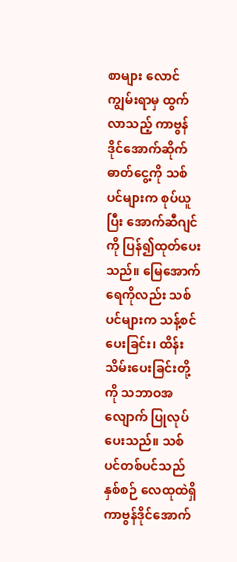စာများ လောင်ကျွမ်းရာမှ ထွက်လာသည့် ကာဗွန်ဒိုင်အောက်ဆိုက်ဓာတ်ငွေ့ကို သစ်ပင်များက စုပ်ယူပြီး အောက်ဆီဂျင်ကို ပြန်၍ထုတ်ပေးသည်။ မြေအောက်ရေကိုလည်း သစ်ပင်များက သန့်စင်ပေးခြင်း၊ ထိန်းသိမ်းပေးခြင်းတို့ကို သဘာဝအလျောက် ပြုလုပ်ပေးသည်။ သစ်ပင်တစ်ပင်သည် နှစ်စဉ် လေထုထဲရှိ ကာဗွန်ဒိုင်အောက်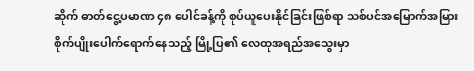ဆိုက် ဓာတ်ငွေ့ပမာဏ ၄၈ ပေါင်ခန့်ကို စုပ်ယူပေးနိုင်ခြင်းဖြစ်ရာ သစ်ပင်အမြောက်အမြား စိုက်ပျိုးပေါက်ရောက်နေသည့် မြို့ပြ၏ လေထုအရည်အသွေးမှာ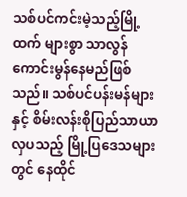သစ်ပင်ကင်းမဲ့သည့်မြို့ထက် များစွာ သာလွန်ကောင်းမွန်နေမည်ဖြစ်သည်။ သစ်ပင်ပန်းမန်များနှင့် စိမ်းလန်းစိုပြည်သာယာလှပသည့် မြို့ပြဒေသများတွင် နေထိုင်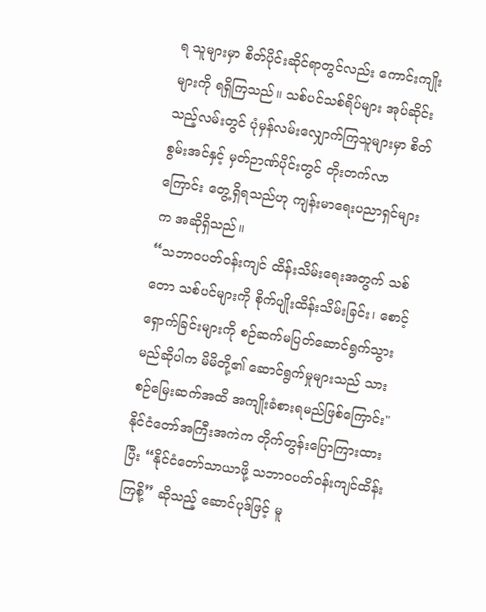ရ သူများမှာ စိတ်ပိုင်းဆိုင်ရာတွင်လည်း ကောင်းကျိုးများကို ရရှိကြသည်။ သစ်ပင်သစ်ရိပ်များ အုပ်ဆိုင်းသည့်လမ်းတွင် ပုံမှန်လမ်းလျှောက်ကြသူများမှာ စိတ်စွမ်းအင်နှင့် မှတ်ဉာဏ်ပိုင်းတွင် တိုးတက်လာကြောင်း တွေ့ရှိရသည်ဟု ကျန်းမာရေးပညာရှင်များက အဆိုရှိသည်။
“သဘာဝပတ်ဝန်းကျင် ထိန်းသိမ်းရေးအတွက် သစ်တော သစ်ပင်များကို စိုက်ပျိုးထိန်းသိမ်းခြင်း၊ စောင့်ရှောက်ခြင်းများကို စဉ်ဆက်မပြတ်ဆောင်ရွက်သွားမည်ဆိုပါက မိမိတို့၏ ဆောင်ရွက်မှုများသည် သားစဉ်မြေးဆက်အထိ အကျိုးခံစားရမည်ဖြစ်ကြောင်း" နိုင်ငံတော်အကြီးအကဲက တိုက်တွန်းပြောကြားထားပြီး “နိုင်ငံတော်သာယာဖို့ သဘာဝပတ်ဝန်းကျင်ထိန်းကြစို့” ဆိုသည့် ဆောင်ပုဒ်ဖြင့် မူ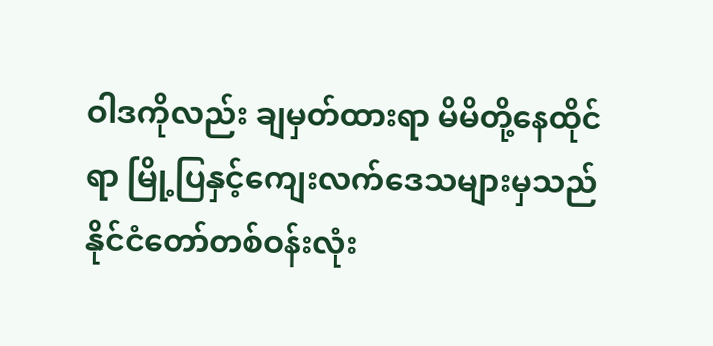ဝါဒကိုလည်း ချမှတ်ထားရာ မိမိတို့နေထိုင်ရာ မြို့ပြနှင့်ကျေးလက်ဒေသများမှသည် နိုင်ငံတော်တစ်ဝန်းလုံး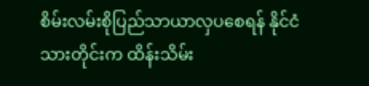စိမ်းလမ်းစိုပြည်သာယာလှပစေရန် နိုင်ငံသားတိုင်းက ထိန်းသိမ်း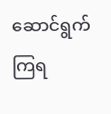ဆောင်ရွက်ကြရ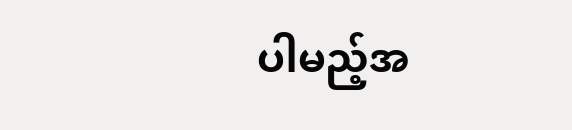ပါမည့်အ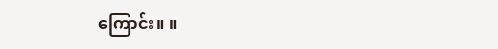ကြောင်း။ ။